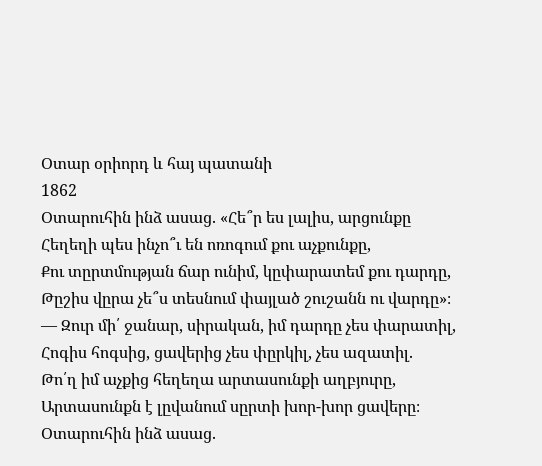Օտար օրիորդ և հայ պատանի
1862
Օտարուհին ինձ ասաց. «Հե՞ր ես լալիս, արցունքը
Հեղեղի պես ինչո՞ւ են ոռոգում քու աչքունքը,
Քու տըրտմության ճար ունիմ, կըփարատեմ քու դարդը,
Թըշիս վըրա չե՞ս տեսնում փայլած շուշանն ու վարդը»։
— Զուր մի՛ ջանար, սիրական, իմ դարդը չես փարատիլ,
Հոգիս հոգսից, ցավերից չես փըրկիլ, չես ազատիլ.
Թո՛ղ իմ աչքից հեղեղա արտասունքի աղբյուրը,
Արտասունքն է լըվանում սըրտի խոր-խոր ցավերը։
Օտարուհին ինձ ասաց.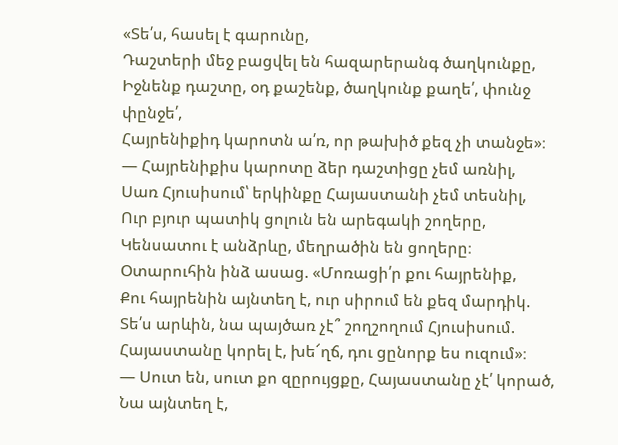«Տե՛ս, հասել է գարունը,
Դաշտերի մեջ բացվել են հազարերանգ ծաղկունքը,
Իջնենք դաշտը, օդ քաշենք, ծաղկունք քաղե՛, փունջ փընջե՛,
Հայրենիքիդ կարոտն ա՛ռ, որ թախիծ քեզ չի տանջե»։
— Հայրենիքիս կարոտը ձեր դաշտիցը չեմ առնիլ,
Սառ Հյուսիսում՝ երկինքը Հայաստանի չեմ տեսնիլ,
Ուր բյուր պատիկ ցոլուն են արեգակի շողերը,
Կենսատու է անձրևը, մեղրածին են ցողերը։
Օտարուհին ինձ ասաց. «Մոռացի՛ր քու հայրենիք,
Քու հայրենին այնտեղ է, ուր սիրում են քեզ մարդիկ.
Տե՛ս արևին, նա պայծառ չէ՞ շողշողում Հյուսիսում.
Հայաստանը կորել է, խե՜ղճ, դու ցընորք ես ուզում»։
— Սուտ են, սուտ քո զըրույցքը, Հայաստանը չէ՛ կորած,
Նա այնտեղ է,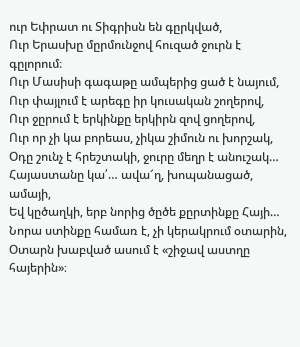ուր Եփրատ ու Տիգրիսն են գըրկված,
Ուր Երասխը մըրմունջով հուզած ջուրն է գըլորում։
Ուր Մասիսի գագաթը ամպերից ցած է նայում,
Ուր փայլում է արեգը իր կուսական շողերով,
Ուր ջըրում է երկինքը երկիրն զով ցողերով,
Ուր որ չի կա բորեաս, չիկա շիմուն ու խորշակ,
Օդը շունչ է հրեշտակի, ջուրը մեղր է անուշակ…
Հայաստանը կա՛… ավա՜ղ, խոպանացած, ամայի,
Եվ կըծաղկի, երբ նորից ծըծե քըրտինքը Հայի…
Նորա ստինքը համառ է, չի կերակրում օտարին,
Օտարն խաբված ասում է «շիջավ աստղը հայերին»։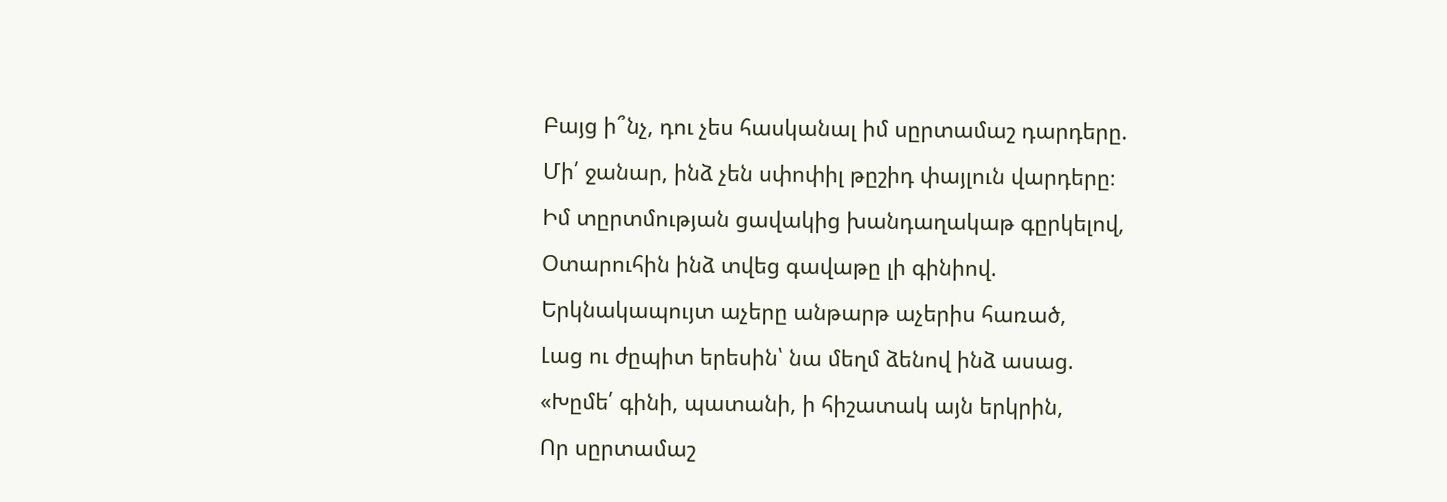Բայց ի՞նչ, դու չես հասկանալ իմ սըրտամաշ դարդերը.
Մի՛ ջանար, ինձ չեն սփոփիլ թըշիդ փայլուն վարդերը։
Իմ տըրտմության ցավակից խանդաղակաթ գըրկելով,
Օտարուհին ինձ տվեց գավաթը լի գինիով.
Երկնակապույտ աչերը անթարթ աչերիս հառած,
Լաց ու ժըպիտ երեսին՝ նա մեղմ ձենով ինձ ասաց.
«Խըմե՛ գինի, պատանի, ի հիշատակ այն երկրին,
Որ սըրտամաշ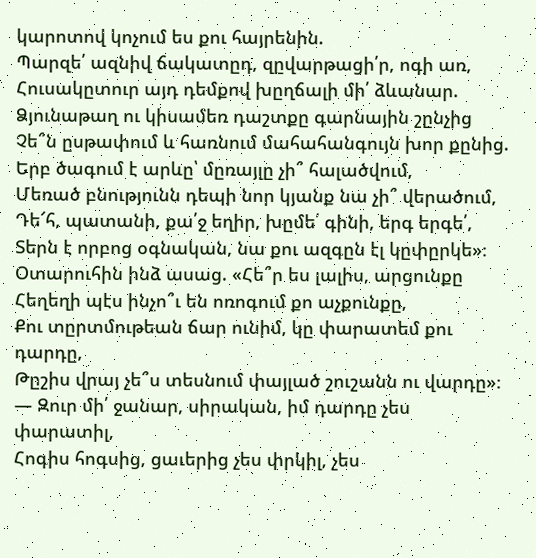կարոտով կոչում ես քու հայրենին.
Պարզե՛ ազնիվ ճակատըդ, զըվարթացի՛ր, ոգի առ,
Հուսակըտուր այդ դեմքով խըղճալի մի՛ ձևանար.
Ձյունաթաղ ու կիսամեռ դաշտքը գարնային շընչից
Չե՞ն ըսթափում և հառնում մահահանգույն խոր քընից.
Երբ ծագում է արևը՝ մըռայլը չի՞ հալածվում,
Մեռած բնությունն դեպի նոր կյանք նա չի՞ վերածում,
Դե՜հ, պատանի, քա՛ջ եղիր, խըմե՛ գինի, երգ երգե՛,
Տերն է որբոց օգնական, նա քու ազգըն էլ կըփըրկե»։
Օտարուհին ինձ ասաց. «Հե՞ր ես լալիս, արցունքը
Հեղեղի պէս ինչո՞ւ են ոռոգում քո աչքունքը,
Քու տըրտմութեան ճար ունիմ, կը փարատեմ քու դարդը,
Թըշիս վրայ չե՞ս տեսնում փայլած շուշանն ու վարդը»։
— Զուր մի՛ ջանար, սիրական, իմ դարդը չես փարատիլ,
Հոգիս հոգսից, ցաւերից չես փրկիլ, չես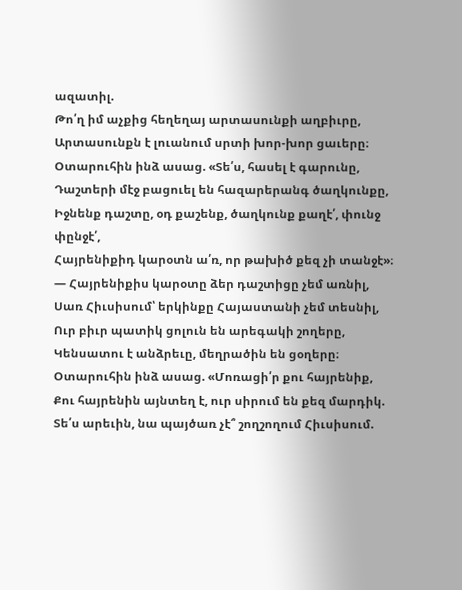ազատիլ.
Թո՛ղ իմ աչքից հեղեղայ արտասունքի աղբիւրը,
Արտասունքն է լուանում սրտի խոր-խոր ցաւերը։
Օտարուհին ինձ ասաց. «Տե՛ս, հասել է գարունը,
Դաշտերի մէջ բացուել են հազարերանգ ծաղկունքը,
Իջնենք դաշտը, օդ քաշենք, ծաղկունք քաղէ՛, փունջ փընջէ՛,
Հայրենիքիդ կարօտն ա՛ռ, որ թախիծ քեզ չի տանջէ»։
— Հայրենիքիս կարօտը ձեր դաշտիցը չեմ առնիլ,
Սառ Հիւսիսում՝ երկինքը Հայաստանի չեմ տեսնիլ,
Ուր բիւր պատիկ ցոլուն են արեգակի շողերը,
Կենսատու է անձրեւը, մեղրածին են ցօղերը։
Օտարուհին ինձ ասաց. «Մոռացի՛ր քու հայրենիք,
Քու հայրենին այնտեղ է, ուր սիրում են քեզ մարդիկ.
Տե՛ս արեւին, նա պայծառ չէ՞ շողշողում Հիւսիսում.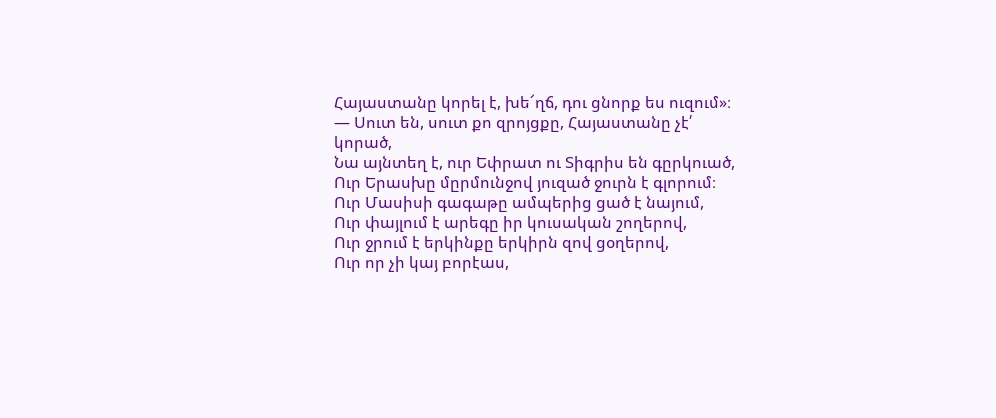Հայաստանը կորել է, խե՜ղճ, դու ցնորք ես ուզում»։
— Սուտ են, սուտ քո զրոյցքը, Հայաստանը չէ՛ կորած,
Նա այնտեղ է, ուր Եփրատ ու Տիգրիս են գըրկուած,
Ուր Երասխը մըրմունջով յուզած ջուրն է գլորում։
Ուր Մասիսի գագաթը ամպերից ցած է նայում,
Ուր փայլում է արեգը իր կուսական շողերով,
Ուր ջրում է երկինքը երկիրն զով ցօղերով,
Ուր որ չի կայ բորէաս,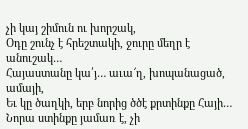չի կայ շիմուն ու խորշակ,
Օդը շունչ է հրեշտակի, ջուրը մեղր է անուշակ…
Հայաստանը կա՛յ… աւա՜ղ, խոպանացած, ամայի,
Եւ կը ծաղկի, երբ նորից ծծէ քրտինքը Հայի…
Նորա ստինքը յամառ է, չի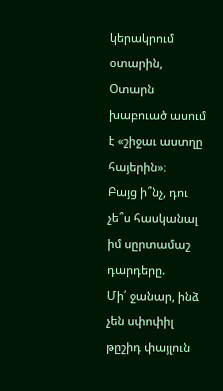կերակրում օտարին,
Օտարն խաբուած ասում է «շիջաւ աստղը հայերին»։
Բայց ի՞նչ, դու չե՞ս հասկանալ իմ սըրտամաշ դարդերը.
Մի՛ ջանար, ինձ չեն սփոփիլ թըշիդ փայլուն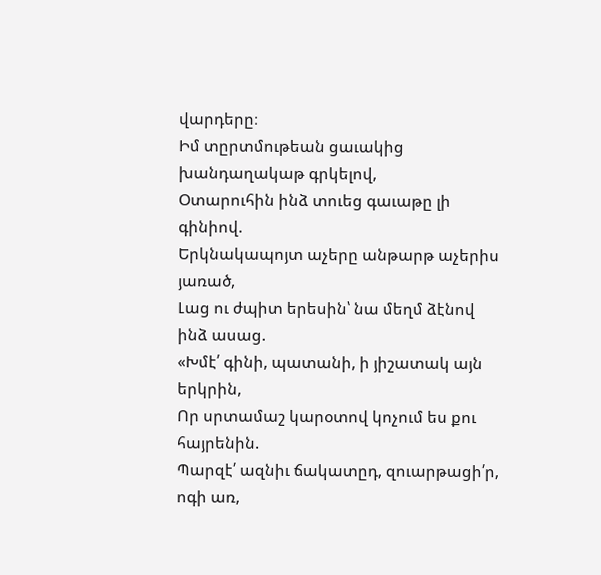վարդերը։
Իմ տըրտմութեան ցաւակից խանդաղակաթ գրկելով,
Օտարուհին ինձ տուեց գաւաթը լի գինիով.
Երկնակապոյտ աչերը անթարթ աչերիս յառած,
Լաց ու ժպիտ երեսին՝ նա մեղմ ձէնով ինձ ասաց.
«Խմէ՛ գինի, պատանի, ի յիշատակ այն երկրին,
Որ սրտամաշ կարօտով կոչում ես քու հայրենին.
Պարզէ՛ ազնիւ ճակատըդ, զուարթացի՛ր, ոգի առ,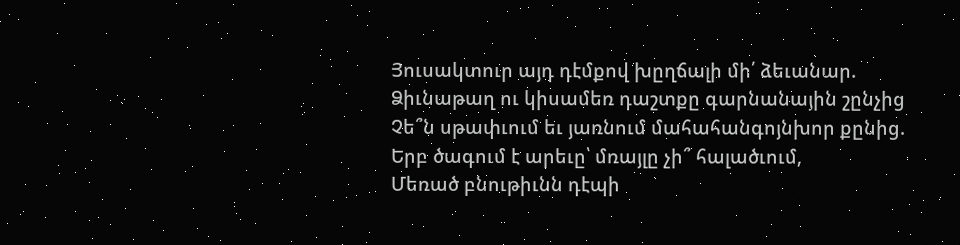Յուսակտուր այդ դէմքով խըղճալի մի՛ ձեւանար.
Ձիւնաթաղ ու կիսամեռ դաշտքը գարնանային շընչից
Չե՞ն սթափւում եւ յառնում մահահանգոյնխոր քընից.
Երբ ծագում է արեւը՝ մռայլը չի՞ հալածւում,
Մեռած բնութիւնն դէպի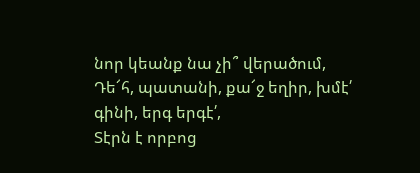նոր կեանք նա չի՞ վերածում,
Դե՜հ, պատանի, քա՜ջ եղիր, խմէ՛ գինի, երգ երգէ՛,
Տէրն է որբոց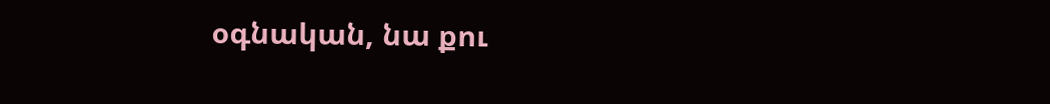օգնական, նա քու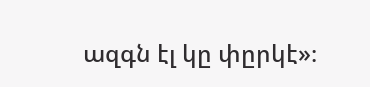ազգն էլ կը փըրկէ»։